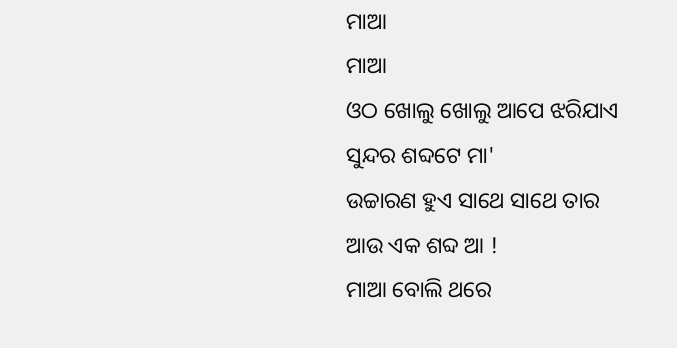ମାଆ
ମାଆ
ଓଠ ଖୋଲୁ ଖୋଲୁ ଆପେ ଝରିଯାଏ
ସୁନ୍ଦର ଶବ୍ଦଟେ ମା'
ଉଚ୍ଚାରଣ ହୁଏ ସାଥେ ସାଥେ ତାର
ଆଉ ଏକ ଶବ୍ଦ ଆ !
ମାଆ ବୋଲି ଥରେ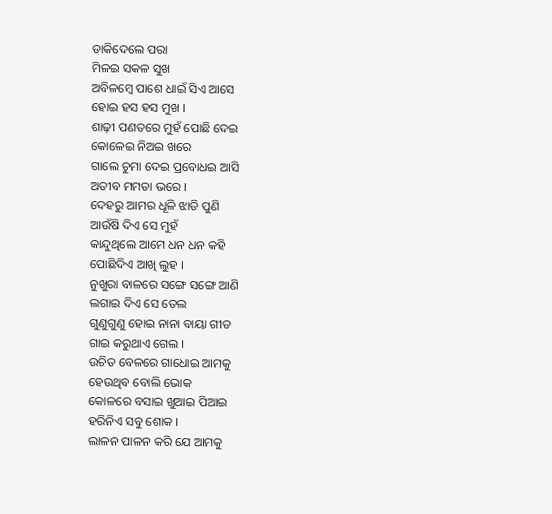ଡାକିଦେଲେ ପରା
ମିଳଇ ସକଳ ସୁଖ
ଅବିଳମ୍ବେ ପାଶେ ଧାଇଁ ସିଏ ଆସେ
ହୋଇ ହସ ହସ ମୁଖ ।
ଶାଢ଼ୀ ପଣତରେ ମୁହଁ ପୋଛି ଦେଇ
କୋଳେଇ ନିଅଇ ଖରେ
ଗାଲେ ଚୁମା ଦେଇ ପ୍ରବୋଧଇ ଆସି
ଅତୀବ ମମତା ଭରେ ।
ଦେହରୁ ଆମର ଧୂଳି ଝାଡି ପୁଣି
ଆଉଁଷି ଦିଏ ସେ ମୁହଁ
କାନ୍ଦୁଥିଲେ ଆମେ ଧନ ଧନ କହି
ପୋଛିଦିଏ ଆଖି ଲୁହ ।
ନୁଖୁରା ବାଳରେ ସଙ୍ଗେ ସଙ୍ଗେ ଆଣି
ଲଗାଇ ଦିଏ ସେ ତେଲ
ଗୁଣୁଗୁଣୁ ହୋଇ ନାନା ବାୟା ଗୀତ
ଗାଇ କରୁଥାଏ ଗେଲ ।
ଉଚିତ ବେଳରେ ଗାଧୋଇ ଆମକୁ
ହେଉଥିବ ବୋଲି ଭୋକ
କୋଳରେ ବସାଇ ଖୁଆଇ ପିଆଇ
ହରିନିଏ ସବୁ ଶୋକ ।
ଲାଳନ ପାଳନ କରି ଯେ ଆମକୁ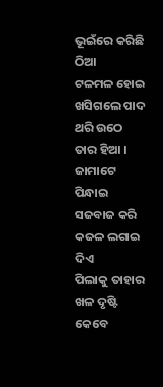ଭୂଇଁରେ କରିଛି ଠିଆ
ଟଳମଳ ହୋଇ ଖସିଗଲେ ପାଦ
ଥରି ଉଠେ ତାର ହିଆ ।
ଜାମାଟେ ପିନ୍ଧାଇ ସଜବାଜ କରି
କଜଳ ଲଗାଇ ଦିଏ
ପିଲାକୁ ତାହାର ଖଳ ଦୃଷ୍ଟି କେବେ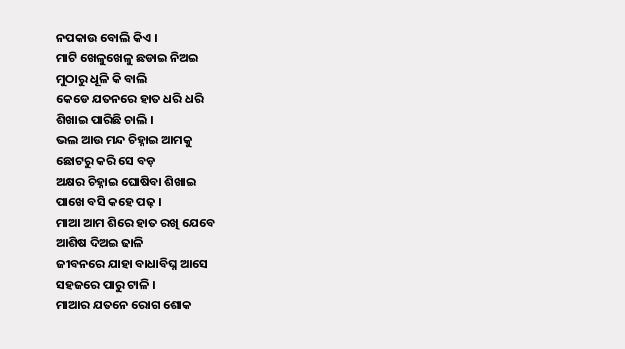ନପକାଉ ବୋଲି କିଏ ।
ମାଟି ଖେଳୁଖେଳୁ ଛଡାଇ ନିଅଇ
ମୁଠାରୁ ଧୂଳି କି ବାଲି
କେଡେ ଯତନରେ ହାତ ଧରି ଧରି
ଶିଖାଇ ପାରିଛି ଚାଲି ।
ଭଲ ଆଉ ମନ୍ଦ ଚିହ୍ନାଇ ଆମକୁ
ଛୋଟରୁ କରି ସେ ବଡ଼
ଅକ୍ଷର ଚିହ୍ନାଇ ଘୋଷିବା ଶିଖାଇ
ପାଖେ ବସି କହେ ପଢ଼ ।
ମାଆ ଆମ ଶିରେ ହାତ ରଖି ଯେବେ
ଆଶିଷ ଦିଅଇ ଢାଳି
ଜୀବନରେ ଯାହା ବାଧାବିଘ୍ନ ଆସେ
ସହଜରେ ପାରୁ ଟାଳି ।
ମାଆର ଯତନେ ରୋଗ ଶୋକ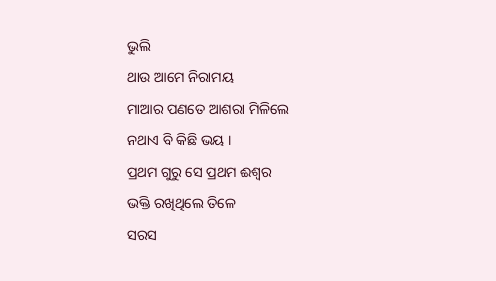ଭୁଲି
ଥାଉ ଆମେ ନିରାମୟ
ମାଆର ପଣତେ ଆଶରା ମିଳିଲେ
ନଥାଏ ବି କିଛି ଭୟ ।
ପ୍ରଥମ ଗୁରୁ ସେ ପ୍ରଥମ ଈଶ୍ବର
ଭକ୍ତି ରଖିଥିଲେ ତିଳେ
ସରସ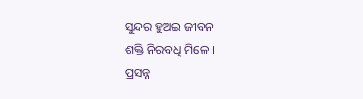ସୁନ୍ଦର ହୁଅଇ ଜୀବନ
ଶକ୍ତି ନିରବଧି ମିଳେ ।
ପ୍ରସନ୍ନ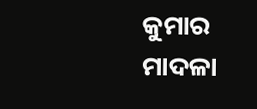କୁମାର ମାଦଳା